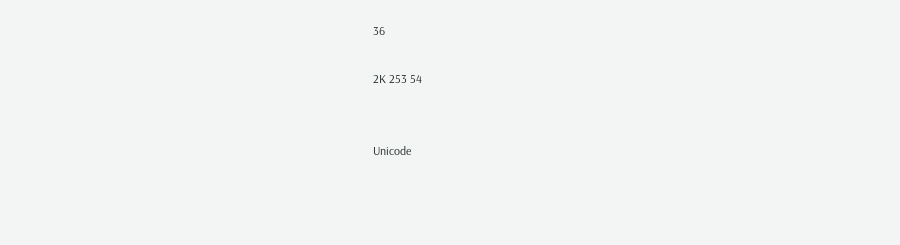36

2K 253 54


Unicode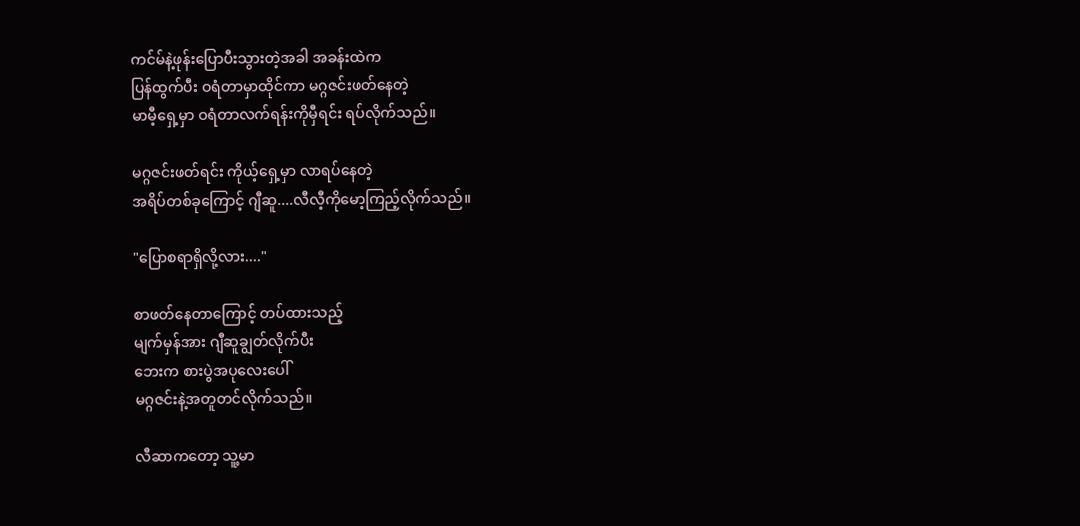ကင်မ်နဲ့ဖုန်းပြောပီးသွားတဲ့အခါ အခန်းထဲက
ပြန်ထွက်ပီး ဝရံတာမှာထိုင်ကာ မဂ္ဂဇင်းဖတ်နေတဲ့
မာမီ့ရှေ့မှာ ဝရံတာလက်ရန်းကိုမှီရင်း ရပ်လိုက်သည်။

မဂ္ဂဇင်းဖတ်ရင်း ကိုယ့်ရှေ့မှာ လာရပ်နေတဲ့
အရိပ်တစ်ခုကြောင့် ဂျီဆူ....လီလီ့ကိုမော့ကြည့်လိုက်သည်။

"ပြောစရာရှိလို့လား...."

စာဖတ်နေတာကြောင့် တပ်ထားသည့်
မျက်မှန်အား ဂျီဆူချွတ်လိုက်ပီး
ဘေးက စားပွဲအပုလေးပေါ်
မဂ္ဂဇင်းနဲ့အတူတင်လိုက်သည်။

လီဆာကတော့ သူ့မာ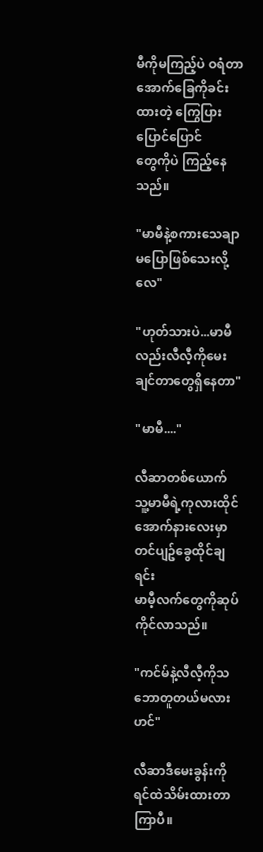မီကိုမကြည့်ပဲ ဝရံတာအောက်ခြေကိုခင်းထားတဲ့ ကြွေပြားပြောင်ပြောင်
တွေကိုပဲ ကြည့်နေသည်။

"မာမီနဲ့စကားသေချာမပြောဖြစ်သေးလို့လေ"

"ဟုတ်သားပဲ...မာမီလည်းလီလီ့ကိုမေးချင်တာတွေရှိနေတာ"

"မာမီ...."

လီဆာတစ်ယောက် သူ့မာမီရဲ့ကုလားထိုင်
အောက်နားလေးမှာ တင်ပျဥ်ခွေထိုင်ချရင်း
မာမီ့လက်တွေကိုဆုပ်ကိုင်လာသည်။

"ကင်မ်နဲ့လီလီ့ကိုသဘောတူတယ်မလားဟင်"

လီဆာဒီမေးခွန်းကိုရင်ထဲသိမ်းထားတာကြာပီ။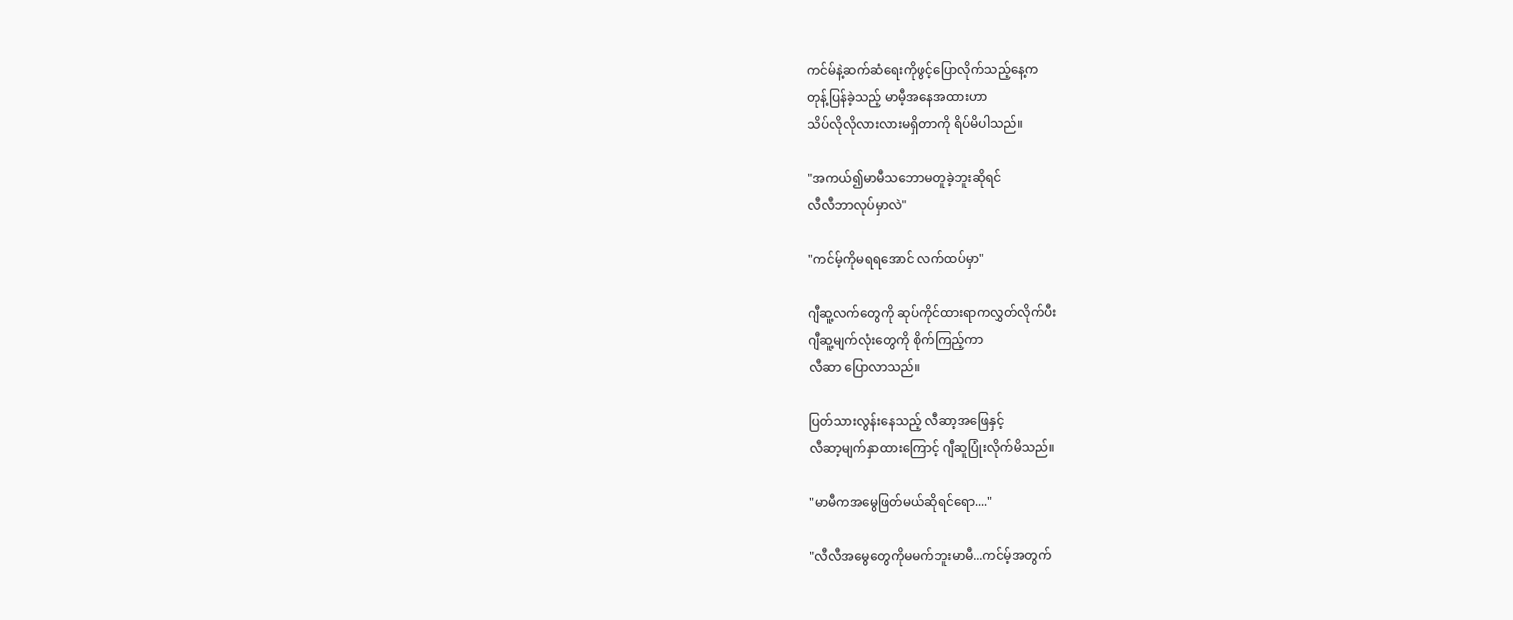ကင်မ်နဲ့ဆက်ဆံရေးကိုဖွင့်ပြောလိုက်သည့်နေ့က
တုန့်ပြန်ခဲ့သည့် မာမီ့အနေအထားဟာ
သိပ်လိုလိုလားလားမရှိတာကို ရိပ်မိပါသည်။

"အကယ်၍မာမီသဘောမတူခဲ့ဘူးဆိုရင်
လီလီဘာလုပ်မှာလဲ"

"ကင်မ့်ကိုမရရအောင် လက်ထပ်မှာ"

ဂျီဆူ့လက်တွေကို ဆုပ်ကိုင်ထားရာကလွှတ်လိုက်ပီး
ဂျီဆူ့မျက်လုံးတွေကို စိုက်ကြည့်ကာ
လီဆာ ပြောလာသည်။

ပြတ်သားလွန်းနေသည့် လီဆာ့အဖြေနှင့်
လီဆာ့မျက်နှာထားကြောင့် ဂျီဆူပြုံးလိုက်မိသည်။

"မာမီကအမွေဖြတ်မယ်ဆိုရင်ရော...."

"လီလီအမွေတွေကိုမမက်ဘူးမာမီ...ကင်မ့်အတွက်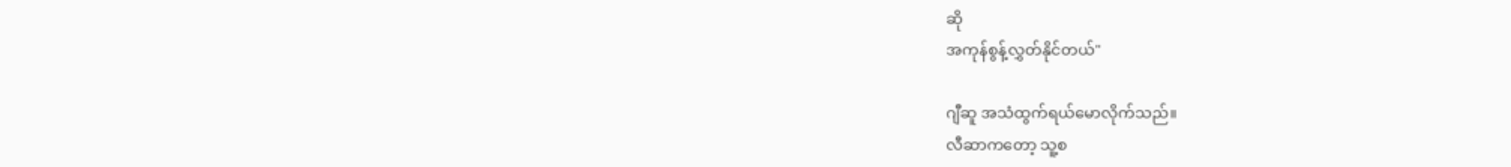ဆို
အကုန်စွန့်လွှတ်နိုင်တယ်"

ဂျီဆူ အသံထွက်ရယ်မောလိုက်သည်။
လီဆာကတော့ သူ့စ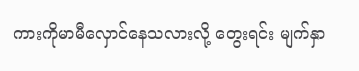ကားကိုမာမီလှောင်နေသလားလို့ တွေးရင်း မျက်နှာ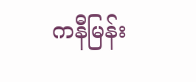ကနီမြန်း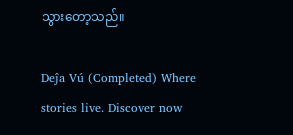သွားတော့သည်။

Deĵa Vú (Completed) Where stories live. Discover now